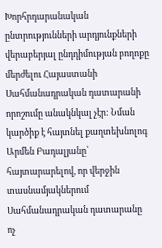Խորհրդարանական ընտրությունների արդյունքների վերաբերյալ ընդդիմության բողոքը մերժելու Հայաստանի Սահմանադրական դատարանի որոշումը անակնկալ չէր: Նման կարծիք է հայտնել քաղտեխնոլոգ Արմեն Բադալյանը՝ հայտարարելով, որ վերջին տասնամյակներում Սահմանադրական դատարանը ոչ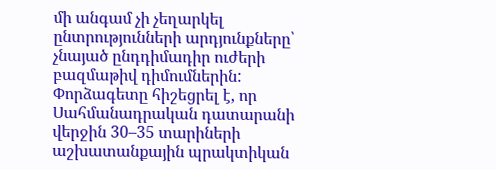մի անգամ չի չեղարկել ընտրությունների արդյունքները՝ չնայած ընդդիմադիր ուժերի բազմաթիվ դիմումներին:
Փորձագետը հիշեցրել է, որ Սահմանադրական դատարանի վերջին 30–35 տարիների աշխատանքային պրակտիկան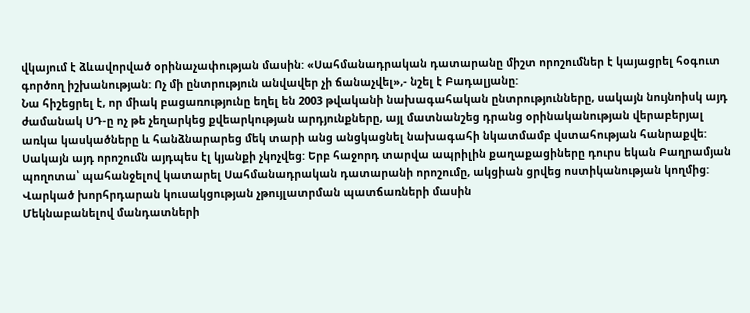վկայում է ձևավորված օրինաչափության մասին: «Սահմանադրական դատարանը միշտ որոշումներ է կայացրել հօգուտ գործող իշխանության: Ոչ մի ընտրություն անվավեր չի ճանաչվել»,- նշել է Բադալյանը:
Նա հիշեցրել է, որ միակ բացառությունը եղել են 2003 թվականի նախագահական ընտրությունները, սակայն նույնոիսկ այդ ժամանակ ՍԴ-ը ոչ թե չեղարկեց քվեարկության արդյունքները, այլ մատնանշեց դրանց օրինականության վերաբերյալ առկա կասկածները և հանձնարարեց մեկ տարի անց անցկացնել նախագահի նկատմամբ վստահության հանրաքվե:
Սակայն այդ որոշումն այդպես էլ կյանքի չկոչվեց: Երբ հաջորդ տարվա ապրիլին քաղաքացիները դուրս եկան Բաղրամյան պողոտա՝ պահանջելով կատարել Սահմանադրական դատարանի որոշումը, ակցիան ցրվեց ոստիկանության կողմից:
Վարկած խորհրդարան կուսակցության չթույլատրման պատճառների մասին
Մեկնաբանելով մանդատների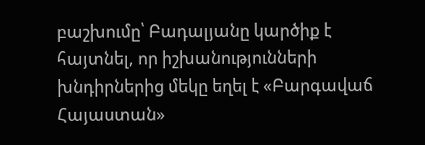բաշխումը՝ Բադալյանը կարծիք է հայտնել, որ իշխանությունների խնդիրներից մեկը եղել է «Բարգավաճ Հայաստան»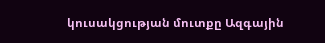կուսակցության մուտքը Ազգային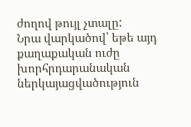ժողով թույլ չտալը:
Նրա վարկածով՝ եթե այդ քաղաքական ուժը խորհրդարանական ներկայացվածություն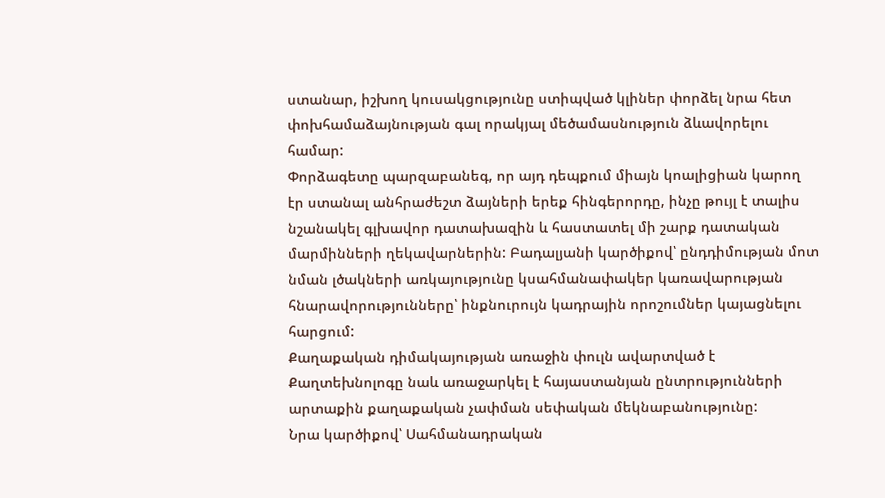ստանար, իշխող կուսակցությունը ստիպված կլիներ փորձել նրա հետ փոխհամաձայնության գալ որակյալ մեծամասնություն ձևավորելու համար:
Փորձագետը պարզաբանեգ, որ այդ դեպքում միայն կոալիցիան կարող էր ստանալ անհրաժեշտ ձայների երեք հինգերորդը, ինչը թույլ է տալիս նշանակել գլխավոր դատախազին և հաստատել մի շարք դատական մարմինների ղեկավարներին: Բադալյանի կարծիքով՝ ընդդիմության մոտ նման լծակների առկայությունը կսահմանափակեր կառավարության հնարավորությունները՝ ինքնուրույն կադրային որոշումներ կայացնելու հարցում:
Քաղաքական դիմակայության առաջին փուլն ավարտված է
Քաղտեխնոլոգը նաև առաջարկել է հայաստանյան ընտրությունների արտաքին քաղաքական չափման սեփական մեկնաբանությունը:
Նրա կարծիքով՝ Սահմանադրական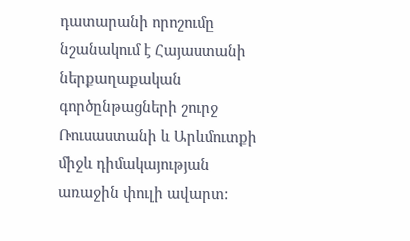դատարանի որոշումը նշանակում է Հայաստանի ներքաղաքական գործընթացների շուրջ Ռուսաստանի և Արևմուտքի միջև դիմակայության առաջին փուլի ավարտ: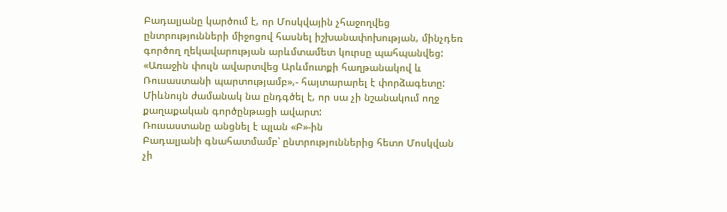Բադալյանը կարծում է, որ Մոսկվային չհաջողվեց ընտրությունների միջոցով հասնել իշխանափոխության, մինչդեռ գործող ղեկավարության արևմտամետ կուրսը պահպանվեց:
«Առաջին փուլն ավարտվեց Արևմուտքի հաղթանակով և Ռուսաստանի պարտությամբ»,- հայտարարել է փորձագետը: Միևնույն ժամանակ նա ընդգծել է, որ սա չի նշանակում ողջ քաղաքական գործընթացի ավարտ:
Ռուսաստանը անցնել է պլան «Բ»-ին
Բադալյանի գնահատմամբ՝ ընտրություններից հետո Մոսկվան չի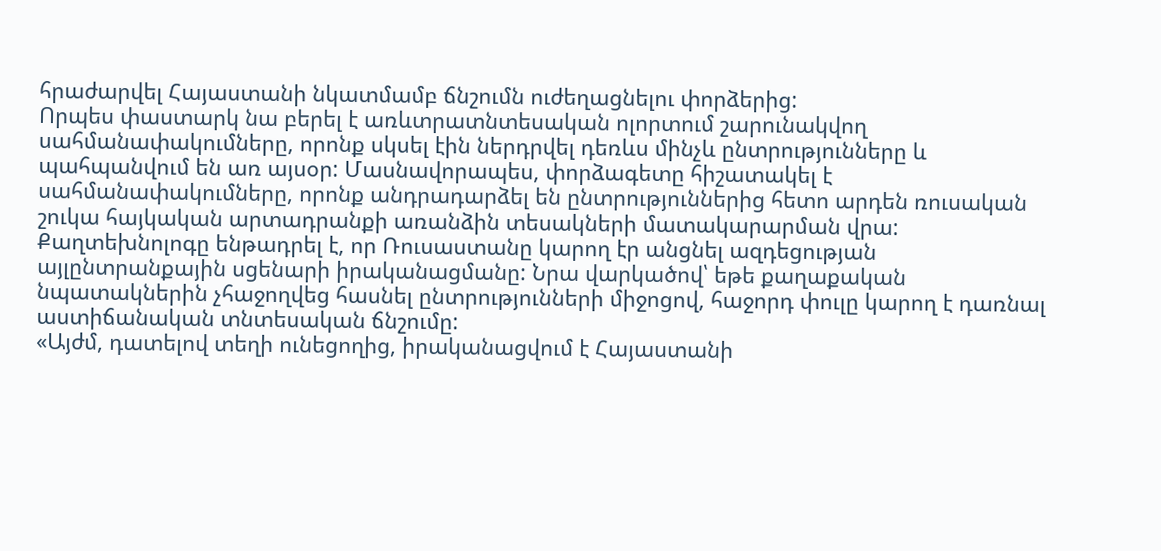հրաժարվել Հայաստանի նկատմամբ ճնշումն ուժեղացնելու փորձերից:
Որպես փաստարկ նա բերել է առևտրատնտեսական ոլորտում շարունակվող սահմանափակումները, որոնք սկսել էին ներդրվել դեռևս մինչև ընտրությունները և պահպանվում են առ այսօր: Մասնավորապես, փորձագետը հիշատակել է սահմանափակումները, որոնք անդրադարձել են ընտրություններից հետո արդեն ռուսական շուկա հայկական արտադրանքի առանձին տեսակների մատակարարման վրա:
Քաղտեխնոլոգը ենթադրել է, որ Ռուսաստանը կարող էր անցնել ազդեցության այլընտրանքային սցենարի իրականացմանը: Նրա վարկածով՝ եթե քաղաքական նպատակներին չհաջողվեց հասնել ընտրությունների միջոցով, հաջորդ փուլը կարող է դառնալ աստիճանական տնտեսական ճնշումը:
«Այժմ, դատելով տեղի ունեցողից, իրականացվում է Հայաստանի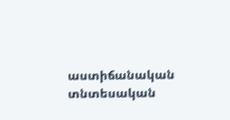աստիճանական տնտեսական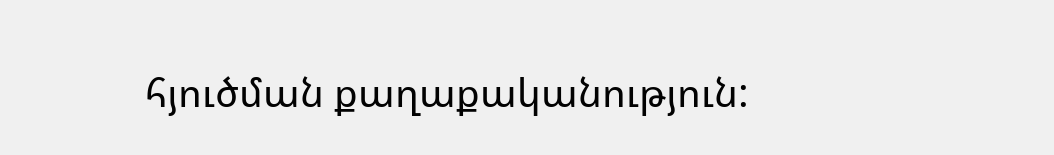հյուծման քաղաքականություն: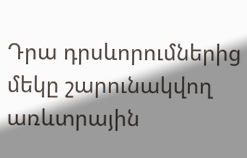Դրա դրսևորումներից մեկը շարունակվող առևտրային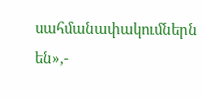սահմանափակումներն են»,-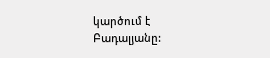կարծում է Բադալյանը: